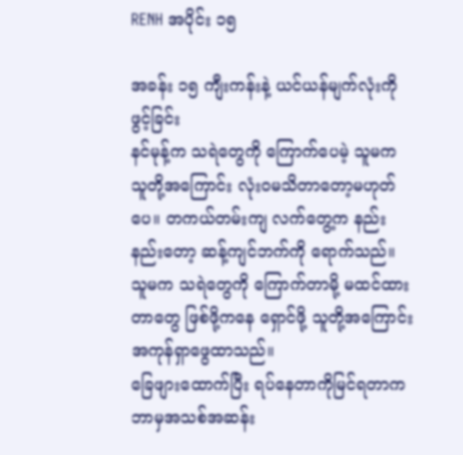RENH အပိုင်း ၁၅

အခန်း ၁၅ ကျီးကန်းနဲ့ ယင်ယန်မျက်လုံးကိုဖွင့်ခြင်း
နင်မုန့်က သရဲတွေကို ကြောက်ပေမဲ့ သူမက သူတို့အကြောင်း လုံးဝမသိတာတော့မဟုတ်ပေ။ တကယ်တမ်းကျ လက်တွေ့က နည်းနည်းတော့ ဆန့်ကျင်ဘက်ကို ရောက်သည်။ သူမက သရဲတွေကို ကြောက်တာမို့ မထင်ထားတာတွေ ဖြစ်ဖို့ကနေ ရှောင်ဖို့ သူတို့အကြောင်း အကုန်ရှာဖွေထာသည်။
ခြေဖျားထောက်ပြီး ရပ်နေတာကိုမြင်ရတာက ဘာမှအသစ်အဆန်း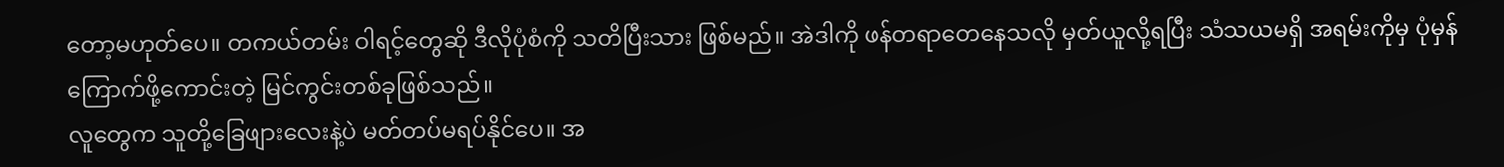တော့မဟုတ်ပေ။ တကယ်တမ်း ဝါရင့်တွေဆို ဒီလိုပုံစံကို သတိပြီးသား ဖြစ်မည်။ အဲဒါကို ဖန်တရာတေနေသလို မှတ်ယူလို့ရပြီး သံသယမရှိ အရမ်းကိုမှ ပုံမှန် ကြောက်ဖို့ကောင်းတဲ့ မြင်ကွင်းတစ်ခုဖြစ်သည်။
လူတွေက သူတို့ခြေဖျားလေးနဲ့ပဲ မတ်တပ်မရပ်နိုင်ပေ။ အ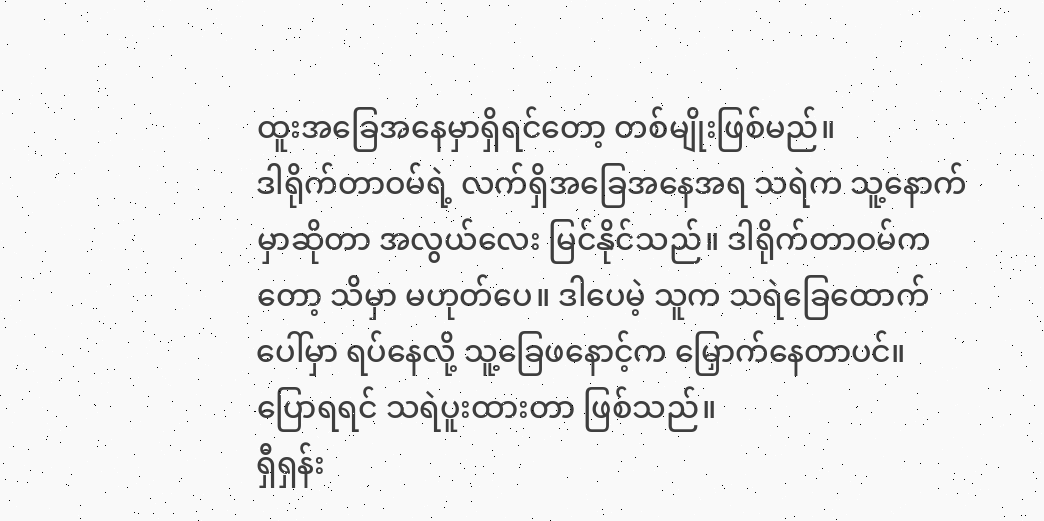ထူးအခြေအနေမှာရှိရင်တော့ တစ်မျိုးဖြစ်မည်။
ဒါရိုက်တာဝမ်ရဲ့ လက်ရှိအခြေအနေအရ သရဲက သူ့နောက်မှာဆိုတာ အလွယ်လေး မြင်နိုင်သည်။ ဒါရိုက်တာဝမ်ကတော့ သိမှာ မဟုတ်ပေ။ ဒါပေမဲ့ သူက သရဲခြေထောက်ပေါ်မှာ ရပ်နေလို့ သူ့ခြေဖနောင့်က မြှောက်နေတာပင်။
ပြောရရင် သရဲပူးထားတာ ဖြစ်သည်။
ရှီရှန်း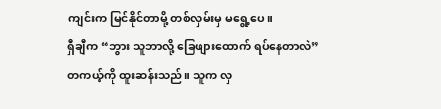ကျင်းက မြင်နိုင်တာမို့ တစ်လှမ်းမှ မရွေ့ပေ။
ရှီချီက “ဘွား သူဘာလို့ ခြေဖျားထောက် ရပ်နေတာလဲ”
တကယ့်ကို ထူးဆန်းသည်။ သူက လှ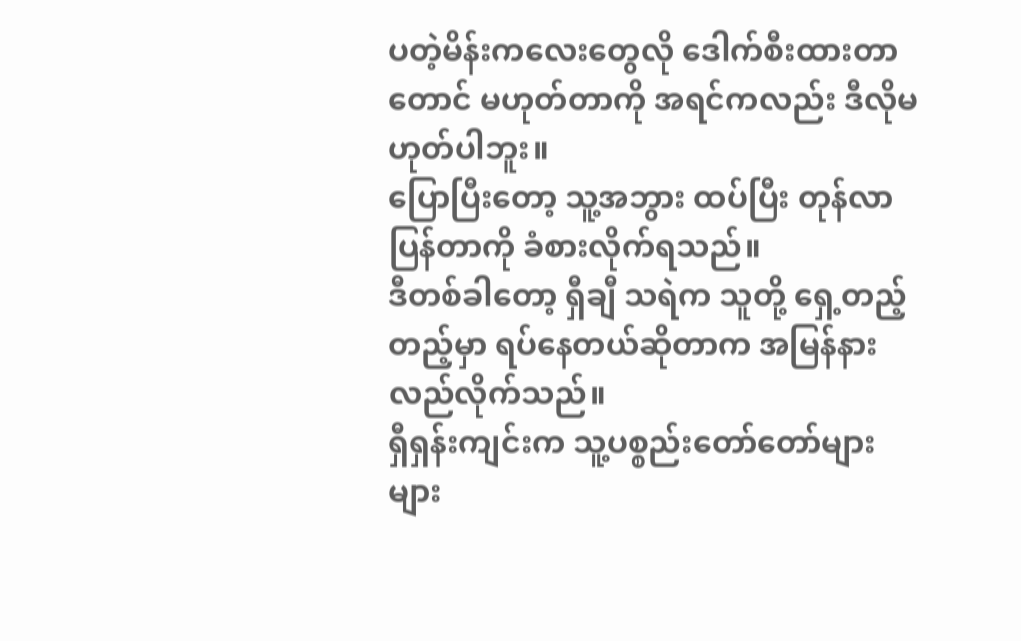ပတဲ့မိန်းကလေးတွေလို ဒေါက်စီးထားတာတောင် မဟုတ်တာကို အရင်ကလည်း ဒီလိုမဟုတ်ပါဘူး။
ပြောပြီးတော့ သူ့အဘွား ထပ်ပြီး တုန်လာပြန်တာကို ခံစားလိုက်ရသည်။
ဒီတစ်ခါတော့ ရှီချီ သရဲက သူတို့ ရှေ့တည့်တည့်မှာ ရပ်နေတယ်ဆိုတာက အမြန်နားလည်လိုက်သည်။
ရှီရှန်းကျင်းက သူ့ပစ္စည်းတော်တော်များများ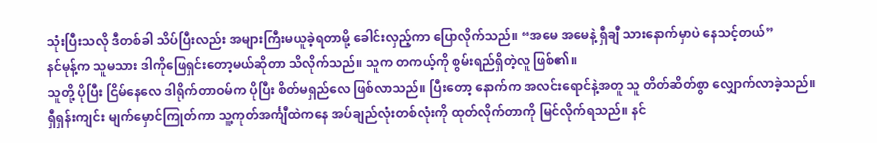သုံးပြီးသလို ဒီတစ်ခါ သိပ်ပြီးလည်း အများကြီးမယူခဲ့ရတာမို့ ခေါင်းလှည့်ကာ ပြောလိုက်သည်။ “အမေ အမေနဲ့ ရှီချီ သားနောက်မှာပဲ နေသင့်တယ်”
နင်မုန့်က သူမသား ဒါကိုဖြေရှင်းတော့မယ်ဆိုတာ သိလိုက်သည်။ သူက တကယ့်ကို စွမ်းရည်ရှိတဲ့လူ ဖြစ်၏။
သူတို့ ပိုပြီး ငြိမ်နေလေ ဒါရိုက်တာဝမ်က ပိုပြီး စိတ်မရှည်လေ ဖြစ်လာသည်။ ပြီးတော့ နောက်က အလင်းရောင်နဲ့အတူ သူ တိတ်ဆိတ်စွာ လျှောက်လာခဲ့သည်။
ရှီရှန်းကျင်း မျက်မှောင်ကြုတ်ကာ သူ့ကုတ်အင်္ကျီထဲကနေ အပ်ချည်လုံးတစ်လုံးကို ထုတ်လိုက်တာကို မြင်လိုက်ရသည်။ နင်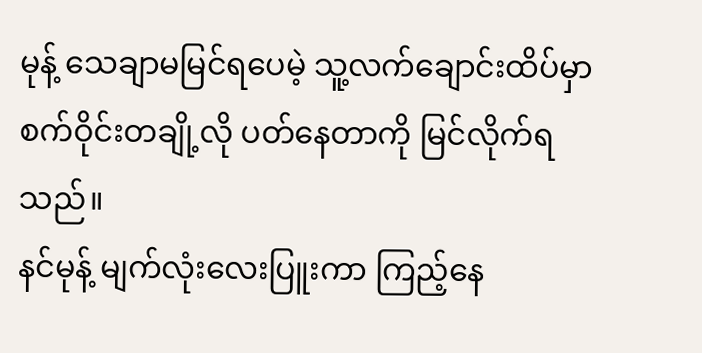မုန့် သေချာမမြင်ရပေမဲ့ သူ့လက်ချောင်းထိပ်မှာ စက်ဝိုင်းတချို့လို ပတ်နေတာကို မြင်လိုက်ရသည်။
နင်မုန့် မျက်လုံးလေးပြူးကာ ကြည့်နေ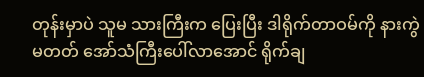တုန်းမှာပဲ သူမ သားကြီးက ပြေးပြီး ဒါရိုက်တာဝမ်ကို နားကွဲမတတ် အော်သံကြီးပေါ်လာအောင် ရိုက်ချ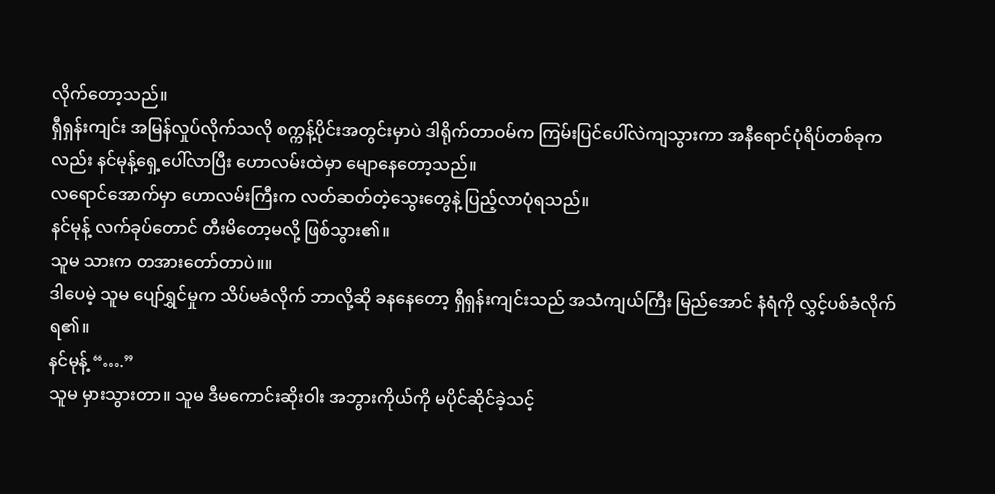လိုက်တော့သည်။
ရှီရှန်းကျင်း အမြန်လှုပ်လိုက်သလို စက္ကန့်ပိုင်းအတွင်းမှာပဲ ဒါရိုက်တာဝမ်က ကြမ်းပြင်ပေါ်လဲကျသွားကာ အနီရောင်ပုံရိပ်တစ်ခုကလည်း နင်မုန့်ရှေ့ပေါ်လာပြီး ဟောလမ်းထဲမှာ မျောနေတော့သည်။
လရောင်အောက်မှာ ဟောလမ်းကြီးက လတ်ဆတ်တဲ့သွေးတွေနဲ့ ပြည့်လာပုံရသည်။
နင်မုန့် လက်ခုပ်တောင် တီးမိတော့မလို့ ဖြစ်သွား၏။
သူမ သားက တအားတော်တာပဲ။။
ဒါပေမဲ့ သူမ ပျော်ရွှင်မှုက သိပ်မခံလိုက် ဘာလို့ဆို ခနနေတော့ ရှီရှန်းကျင်းသည် အသံကျယ်ကြီး မြည်အောင် နံရံကို လွှင့်ပစ်ခံလိုက်ရ၏။
နင်မုန့် “….”
သူမ မှားသွားတာ။ သူမ ဒီမကောင်းဆိုးဝါး အဘွားကိုယ်ကို မပိုင်ဆိုင်ခဲ့သင့်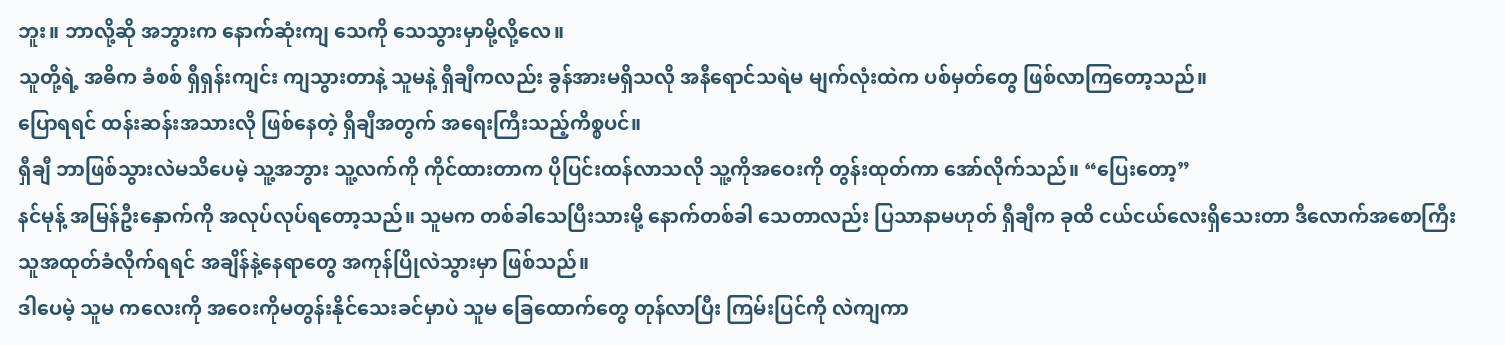ဘူး။ ဘာလို့ဆို အဘွားက နောက်ဆုံးကျ သေကို သေသွားမှာမို့လို့လေ။
သူတို့ရဲ့ အဓိက ခံစစ် ရှီရှန်းကျင်း ကျသွားတာနဲ့ သူမနဲ့ ရှီချီကလည်း ခွန်အားမရှိသလို အနီရောင်သရဲမ မျက်လုံးထဲက ပစ်မှတ်တွေ ဖြစ်လာကြတော့သည်။
ပြောရရင် ထန်းဆန်းအသားလို ဖြစ်နေတဲ့ ရှီချီအတွက် အရေးကြီးသည့်ကိစ္စပင်။
ရှီချီ ဘာဖြစ်သွားလဲမသိပေမဲ့ သူ့အဘွား သူ့လက်ကို ကိုင်ထားတာက ပိုပြင်းထန်လာသလို သူ့ကိုအဝေးကို တွန်းထုတ်ကာ အော်လိုက်သည်။ “ပြေးတော့”
နင်မုန့် အမြန်ဦးနှောက်ကို အလုပ်လုပ်ရတော့သည်။ သူမက တစ်ခါသေပြီးသားမို့ နောက်တစ်ခါ သေတာလည်း ပြသာနာမဟုတ် ရှီချီက ခုထိ ငယ်ငယ်လေးရှိသေးတာ ဒီလောက်အစောကြီး သူအထုတ်ခံလိုက်ရရင် အချိန်နဲ့နေရာတွေ အကုန်ပြိုလဲသွားမှာ ဖြစ်သည်။
ဒါပေမဲ့ သူမ ကလေးကို အဝေးကိုမတွန်းနိုင်သေးခင်မှာပဲ သူမ ခြေထောက်တွေ တုန်လာပြီး ကြမ်းပြင်ကို လဲကျကာ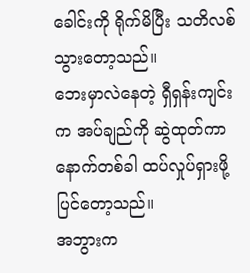ခေါင်းကို ရိုက်မိပြီး သတိလစ်သွားတော့သည်။
ဘေးမှာလဲနေတဲ့ ရှီရှန်းကျင်းက အပ်ချည်ကို ဆွဲထုတ်ကာ နောက်တစ်ခါ ထပ်လှုပ်ရှားဖို့ ပြင်တော့သည်။
အဘွားက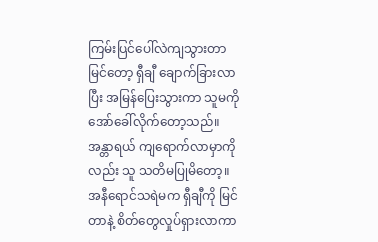ကြမ်းပြင်ပေါ်လဲကျသွားတာမြင်တော့ ရှီချီ ချောက်ခြားလာပြီး အမြန်ပြေးသွားကာ သူမကို အော်ခေါ်လိုက်တော့သည်။ အန္တာရယ် ကျရောက်လာမှာကိုလည်း သူ သတိမပြုမိတော့။
အနီရောင်သရဲမက ရှီချီကို မြင်တာနဲ့ စိတ်တွေလှုပ်ရှားလာကာ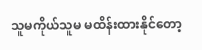သူမကိုယ်သူမ မထိန်းထားနိုင်တော့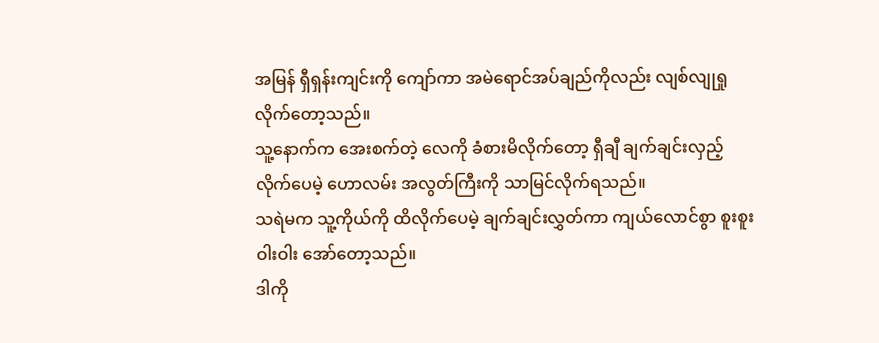အမြန် ရှီရှန်းကျင်းကို ကျော်ကာ အမဲရောင်အပ်ချည်ကိုလည်း လျစ်လျုရှုလိုက်တော့သည်။
သူ့နောက်က အေးစက်တဲ့ လေကို ခံစားမိလိုက်တော့ ရှီချီ ချက်ချင်းလှည့်လိုက်ပေမဲ့ ဟောလမ်း အလွတ်ကြီးကို သာမြင်လိုက်ရသည်။
သရဲမက သူ့ကိုယ်ကို ထိလိုက်ပေမဲ့ ချက်ချင်းလွှတ်ကာ ကျယ်လောင်စွာ စူးစူးဝါးဝါး အော်တော့သည်။
ဒါကို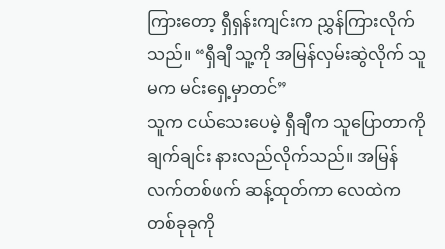ကြားတော့ ရှီရှန်းကျင်းက ညွှန်ကြားလိုက်သည်။ “ရှီချီ သူ့ကို အမြန်လှမ်းဆွဲလိုက် သူမက မင်းရှေ့မှာတင်”
သူက ငယ်သေးပေမဲ့ ရှီချီက သူပြောတာကို ချက်ချင်း နားလည်လိုက်သည်။ အမြန် လက်တစ်ဖက် ဆန့်ထုတ်ကာ လေထဲက တစ်ခုခုကို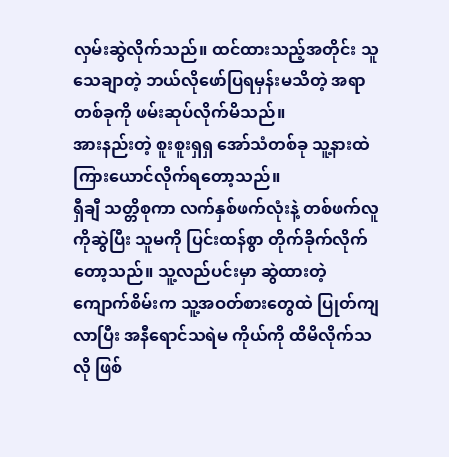လှမ်းဆွဲလိုက်သည်။ ထင်ထားသည့်အတိုင်း သူသေချာတဲ့ ဘယ်လိုဖော်ပြရမှန်းမသိတဲ့ အရာတစ်ခုကို ဖမ်းဆုပ်လိုက်မိသည်။
အားနည်းတဲ့ စူးစူးရှရှ အော်သံတစ်ခု သူ့နားထဲ ကြားယောင်လိုက်ရတော့သည်။
ရှီချီ သတ္တိစုကာ လက်နှစ်ဖက်လုံးနဲ့ တစ်ဖက်လူကိုဆွဲပြီး သူမကို ပြင်းထန်စွာ တိုက်ခိုက်လိုက်တော့သည်။ သူ့လည်ပင်းမှာ ဆွဲထားတဲ့ ကျောက်စိမ်းက သူ့အဝတ်စားတွေထဲ ပြုတ်ကျလာပြီး အနီရောင်သရဲမ ကိုယ်ကို ထိမိလိုက်သလို ဖြစ်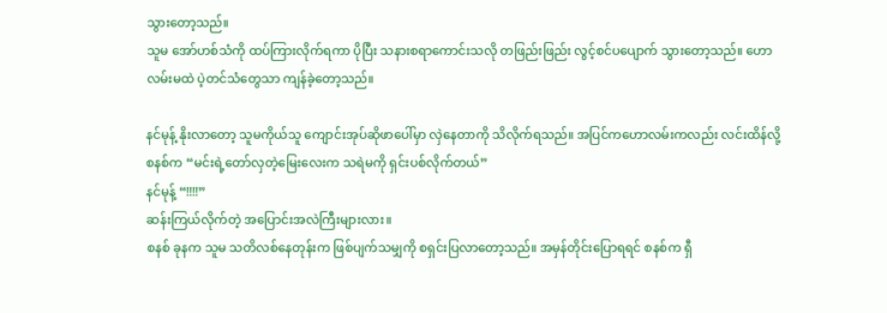သွားတော့သည်။
သူမ အော်ဟစ်သံကို ထပ်ကြားလိုက်ရကာ ပိုပြီး သနားစရာကောင်းသလို တဖြည်းဖြည်း လွင့်စင်ပပျောက် သွားတော့သည်။ ဟောလမ်းမထဲ ပဲ့တင်သံတွေသာ ကျန်ခဲ့တော့သည်။

နင်မုန့် နိုးလာတော့ သူမကိုယ်သူ ကျောင်းအုပ်ဆိုဖာပေါ်မှာ လှဲနေတာကို သိလိုက်ရသည်။ အပြင်ကဟောလမ်းကလည်း လင်းထိန်လို့
စနစ်က “မင်းရဲ့တော်လှတဲ့မြေးလေးက သရဲမကို ရှင်းပစ်လိုက်တယ်”
နင်မုန့် “!!!!”
ဆန်းကြယ်လိုက်တဲ့ အပြောင်းအလဲကြီးများလား။
စနစ် ခုနက သူမ သတိလစ်နေတုန်းက ဖြစ်ပျက်သမျှကို စရှင်းပြလာတော့သည်။ အမှန်တိုင်းပြောရရင် စနစ်က ရှီ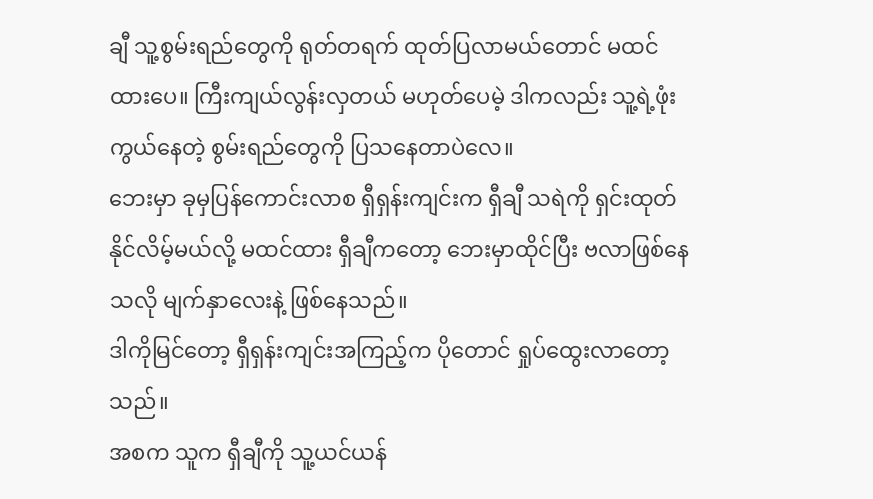ချီ သူ့စွမ်းရည်တွေကို ရုတ်တရက် ထုတ်ပြလာမယ်တောင် မထင်ထားပေ။ ကြီးကျယ်လွန်းလှတယ် မဟုတ်ပေမဲ့ ဒါကလည်း သူ့ရဲ့ဖုံးကွယ်နေတဲ့ စွမ်းရည်တွေကို ပြသနေတာပဲလေ။
ဘေးမှာ ခုမှပြန်ကောင်းလာစ ရှီရှန်းကျင်းက ရှီချီ သရဲကို ရှင်းထုတ်နိုင်လိမ့်မယ်လို့ မထင်ထား ရှီချီကတော့ ဘေးမှာထိုင်ပြီး ဗလာဖြစ်နေသလို မျက်နှာလေးနဲ့ ဖြစ်နေသည်။
ဒါကိုမြင်တော့ ရှီရှန်းကျင်းအကြည့်က ပိုတောင် ရှုပ်ထွေးလာတော့သည်။
အစက သူက ရှီချီကို သူ့ယင်ယန်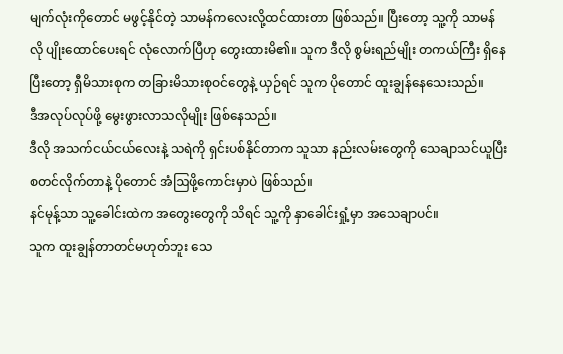မျက်လုံးကိုတောင် မဖွင့်နိုင်တဲ့ သာမန်ကလေးလို့ထင်ထားတာ ဖြစ်သည်။ ပြီးတော့ သူ့ကို သာမန်လို ပျိုးထောင်ပေးရင် လုံလောက်ပြီဟု တွေးထားမိ၏။ သူက ဒီလို စွမ်းရည်မျိုး တကယ်ကြီး ရှိနေပြီးတော့ ရှီမိသားစုက တခြားမိသားစုဝင်တွေနဲ့ ယှဉ်ရင် သူက ပိုတောင် ထူးချွန်နေသေးသည်။
ဒီအလုပ်လုပ်ဖို့ မွေးဖွားလာသလိုမျိုး ဖြစ်နေသည်။
ဒီလို အသက်ငယ်ငယ်လေးနဲ့ သရဲကို ရှင်းပစ်နိုင်တာက သူသာ နည်းလမ်းတွေကို သေချာသင်ယူပြီး စတင်လိုက်တာနဲ့ ပိုတောင် အံဩဖို့ကောင်းမှာပဲ ဖြစ်သည်။
နင်မုန့်သာ သူ့ခေါင်းထဲက အတွေးတွေကို သိရင် သူ့ကို နှာခေါင်းရှုံ့မှာ အသေချာပင်။
သူက ထူးချွန်တာတင်မဟုတ်ဘူး သေ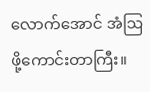လောက်အောင် အံဩဖို့ကောင်းတာကြီး။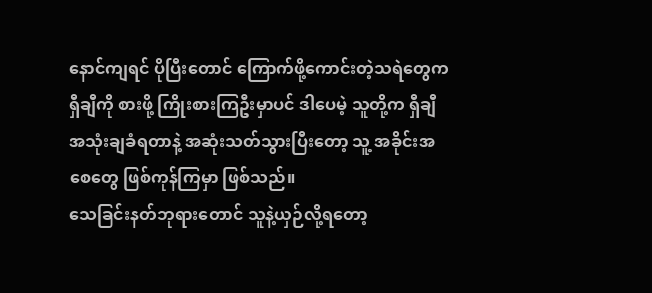နောင်ကျရင် ပိုပြီးတောင် ကြောက်ဖို့ကောင်းတဲ့သရဲတွေက ရှီချီကို စားဖို့ ကြိုးစားကြဦးမှာပင် ဒါပေမဲ့ သူတို့က ရှီချီ အသုံးချခံရတာနဲ့ အဆုံးသတ်သွားပြီးတော့ သူ့ အခိုင်းအစေတွေ ဖြစ်ကုန်ကြမှာ ဖြစ်သည်။
သေခြင်းနတ်ဘုရားတောင် သူနဲ့ယှဉ်လို့ရတော့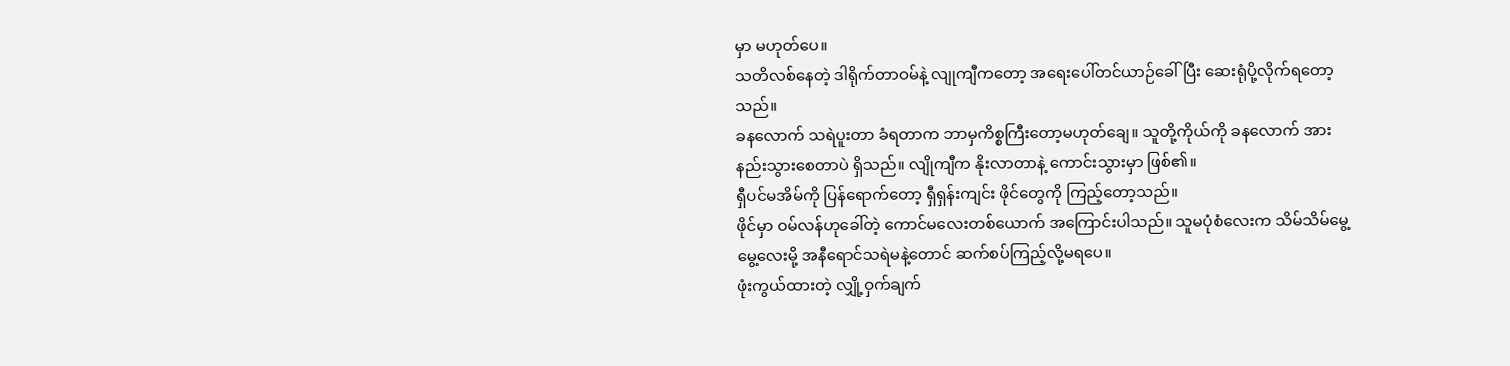မှာ မဟုတ်ပေ။
သတိလစ်နေတဲ့ ဒါရိုက်တာဝမ်နဲ့ လျုကျီကတော့ အရေးပေါ်တင်ယာဉ်ခေါ်ပြီး ဆေးရုံပို့လိုက်ရတော့သည်။
ခနလောက် သရဲပူးတာ ခံရတာက ဘာမှကိစ္စကြီးတော့မဟုတ်ချေ။ သူတို့ကိုယ်ကို ခနလောက် အားနည်းသွားစေတာပဲ ရှိသည်။ လျိုကျီက နိုးလာတာနဲ့ ကောင်းသွားမှာ ဖြစ်၏။
ရှီပင်မအိမ်ကို ပြန်ရောက်တော့ ရှီရှန်းကျင်း ဖိုင်တွေကို ကြည့်တော့သည်။
ဖိုင်မှာ ဝမ်လန်ဟုခေါ်တဲ့ ကောင်မလေးတစ်ယောက် အကြောင်းပါသည်။ သူမပုံစံလေးက သိမ်သိမ်မွေ့မွေ့လေးမို့ အနီရောင်သရဲမနဲ့တောင် ဆက်စပ်ကြည့်လို့မရပေ။
ဖုံးကွယ်ထားတဲ့ လျှို့ဝှက်ချက်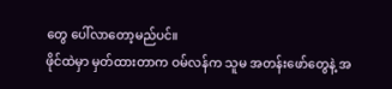တွေ ပေါ်လာတော့မည်ပင်။
ဖိုင်ထဲမှာ မှတ်ထားတာက ဝမ်လန်က သူမ အတန်းဖော်တွေနဲ့ အ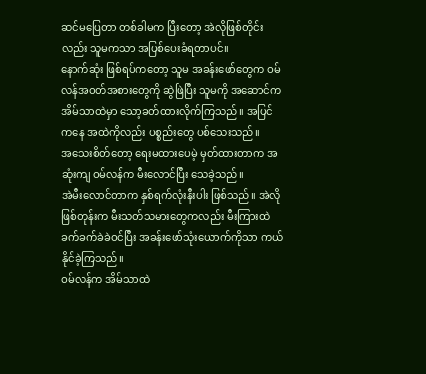ဆင်မပြေတာ တစ်ခါမက ပြီးတော့ အဲလိုဖြစ်တိုင်းလည်း သူမကသာ အပြစ်ပေးခံရတာပင်။
နောက်ဆုံး ဖြစ်ရပ်ကတော့ သူမ အခန်းဖော်တွေက ဝမ်လန်အဝတ်အစားတွေကို ဆွဲဖြဲပြီး သူမကို အဆောင်က အိမ်သာထဲမှာ သော့ခတ်ထားလိုက်ကြသည်။ အပြင်ကနေ အထဲကိုလည်း ပစ္စည်းတွေ ပစ်သေးသည်။
အသေးစိတ်တော့ ရေးမထားပေမဲ့ မှတ်ထားတာက အဆုံးကျ ဝမ်လန်က မီးလောင်ပြီး သေခဲ့သည်။
အဲမီးလောင်တာက နှစ်ရက်လုံးနီးပါး ဖြစ်သည်။ အဲလိုဖြစ်တုန်းက မီးသတ်သမားတွေကလည်း မီးကြားထဲ ခက်ခက်ခဲခဲဝင်ပြီး အခန်းဖော်သုံးယောက်ကိုသာ ကယ်နိုင်ခဲ့ကြသည်။
ဝမ်လန်က အိမ်သာထဲ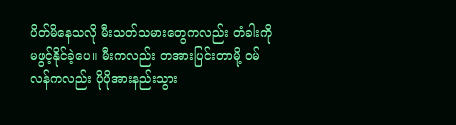ပိတ်မိနေသလို မီးသတ်သမားတွေကလည်း တံခါးကိုမဖွင့်နိုင်ခဲ့ပေ။ မီးကလည်း တအားပြင်းတာမို့ ဝမ်လန်ကလည်း ပိုပိုအားနည်းသွား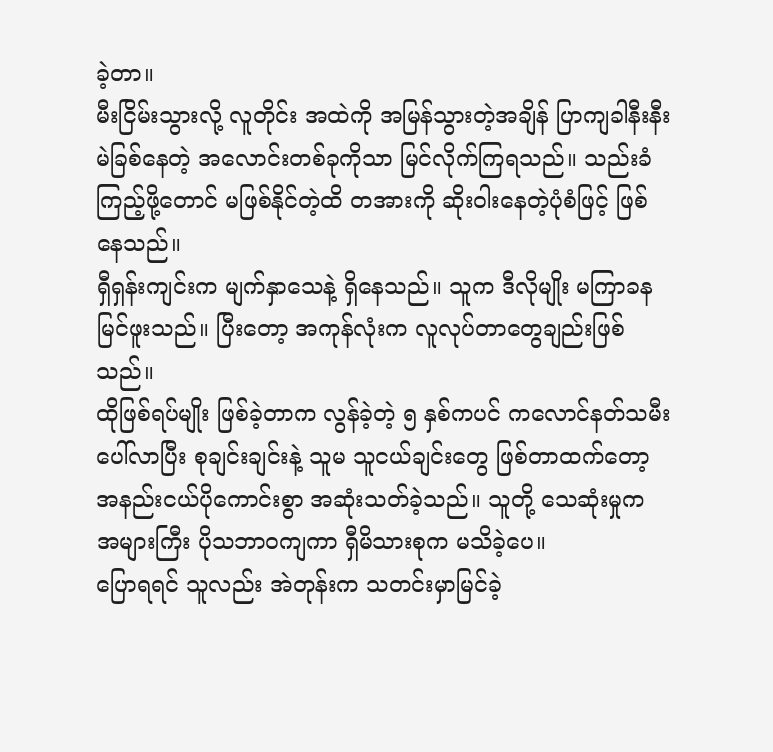ခဲ့တာ။
မီးငြိမ်းသွားလို့ လူတိုင်း အထဲကို အမြန်သွားတဲ့အချိန် ပြာကျခါနီးနီး မဲခြစ်နေတဲ့ အလောင်းတစ်ခုကိုသာ မြင်လိုက်ကြရသည်။ သည်းခံကြည့်ဖို့တောင် မဖြစ်နိုင်တဲ့ထိ တအားကို ဆိုးဝါးနေတဲ့ပုံစံဖြင့် ဖြစ်နေသည်။
ရှီရှန်းကျင်းက မျက်နှာသေနဲ့ ရှိနေသည်။ သူက ဒီလိုမျိုး မကြာခန မြင်ဖူးသည်။ ပြီးတော့ အကုန်လုံးက လူလုပ်တာတွေချည်းဖြစ်သည်။
ထိုဖြစ်ရပ်မျိုး ဖြစ်ခဲ့တာက လွန်ခဲ့တဲ့ ၅ နှစ်ကပင် ကလောင်နတ်သမီး ပေါ်လာပြီး စုချင်းချင်းနဲ့ သူမ သူငယ်ချင်းတွေ ဖြစ်တာထက်တော့ အနည်းငယ်ပိုကောင်းစွာ အဆုံးသတ်ခဲ့သည်။ သူတို့ သေဆုံးမှုက အများကြီး ပိုသဘာဝကျကာ ရှီမိသားစုက မသိခဲ့ပေ။
ပြောရရင် သူလည်း အဲတုန်းက သတင်းမှာမြင်ခဲ့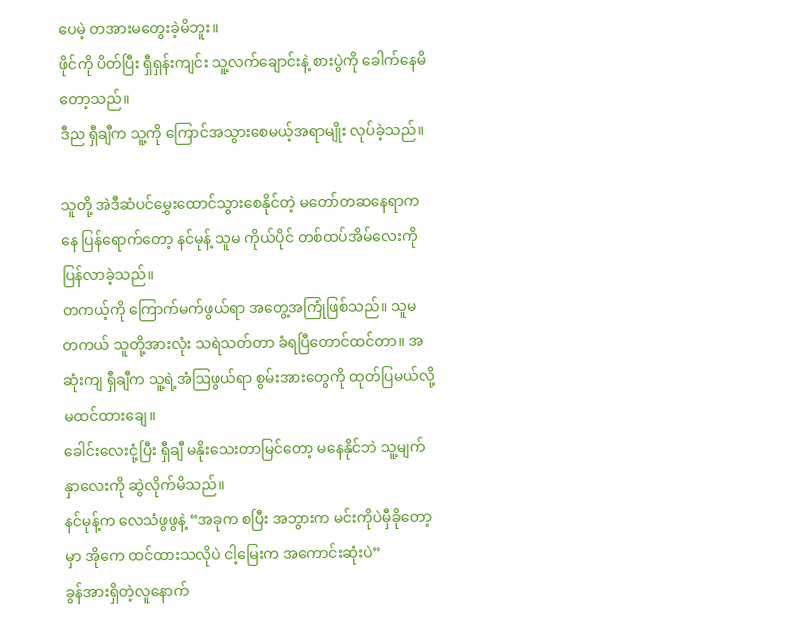ပေမဲ့ တအားမတွေးခဲ့မိဘူး။
ဖိုင်ကို ပိတ်ပြီး ရှီရှန်းကျင်း သူ့လက်ချောင်းနဲ့ စားပွဲကို ခေါက်နေမိတော့သည်။
ဒီည ရှီချီက သူ့ကို ကြောင်အသွားစေမယ့်အရာမျိုး လုပ်ခဲ့သည်။

သူတို့ အဲဒီဆံပင်မွှေးထောင်သွားစေနိုင်တဲ့ မတော်တဆနေရာကနေ ပြန်ရောက်တော့ နင်မုန့် သူမ ကိုယ်ပိုင် တစ်ထပ်အိမ်လေးကို ပြန်လာခဲ့သည်။
တကယ့်ကို ကြောက်မက်ဖွယ်ရာ အတွေ့အကြုံဖြစ်သည်။ သူမ တကယ် သူတို့အားလုံး သရဲသတ်တာ ခံရပြီတောင်ထင်တာ။ အဆုံးကျ ရှီချီက သူ့ရဲ့အံဩဖွယ်ရာ စွမ်းအားတွေကို ထုတ်ပြမယ်လို့ မထင်ထားချေ။
ခေါင်းလေးငုံ့ပြီး ရှီချီ မနိုးသေးတာမြင်တော့ မနေနိုင်ဘဲ သူ့မျက်နှာလေးကို ဆွဲလိုက်မိသည်။
နင်မုန့်က လေသံဖွဖွနဲ့ “အခုက စပြီး အဘွားက မင်းကိုပဲမှီခိုတော့မှာ အိုကေ ထင်ထားသလိုပဲ ငါ့မြေးက အကောင်းဆုံးပဲ”
ခွန်အားရှိတဲ့လူနောက်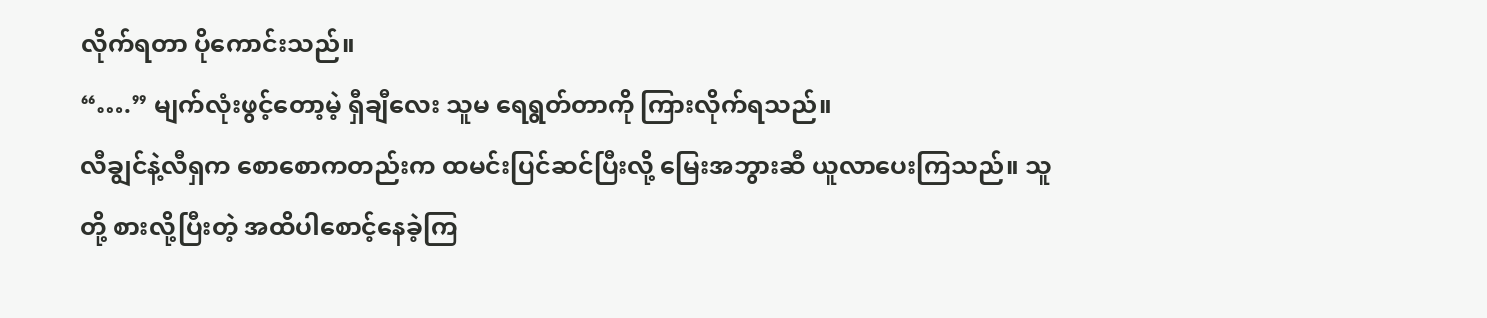လိုက်ရတာ ပိုကောင်းသည်။
“….” မျက်လုံးဖွင့်တော့မဲ့ ရှီချီလေး သူမ ရေရွတ်တာကို ကြားလိုက်ရသည်။
လီချွင်နဲ့လီရှက စောစောကတည်းက ထမင်းပြင်ဆင်ပြီးလို့ မြေးအဘွားဆီ ယူလာပေးကြသည်။ သူတို့ စားလို့ပြီးတဲ့ အထိပါစောင့်နေခဲ့ကြ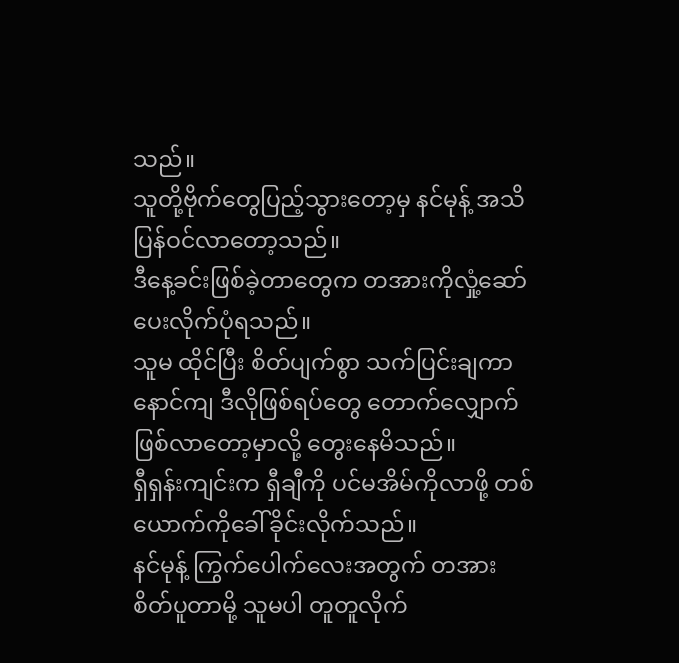သည်။
သူတို့ဗိုက်တွေပြည့်သွားတော့မှ နင်မုန့် အသိပြန်ဝင်လာတော့သည်။
ဒီနေ့ခင်းဖြစ်ခဲ့တာတွေက တအားကိုလှုံ့ဆော်ပေးလိုက်ပုံရသည်။
သူမ ထိုင်ပြီး စိတ်ပျက်စွာ သက်ပြင်းချကာ နောင်ကျ ဒီလိုဖြစ်ရပ်တွေ တောက်လျှောက်ဖြစ်လာတော့မှာလို့ တွေးနေမိသည်။
ရှီရှန်းကျင်းက ရှီချီကို ပင်မအိမ်ကိုလာဖို့ တစ်ယောက်ကိုခေါ်ခိုင်းလိုက်သည်။
နင်မုန့် ကြွက်ပေါက်လေးအတွက် တအားစိတ်ပူတာမို့ သူမပါ တူတူလိုက်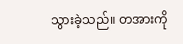သွားခဲ့သည်။ တအားကို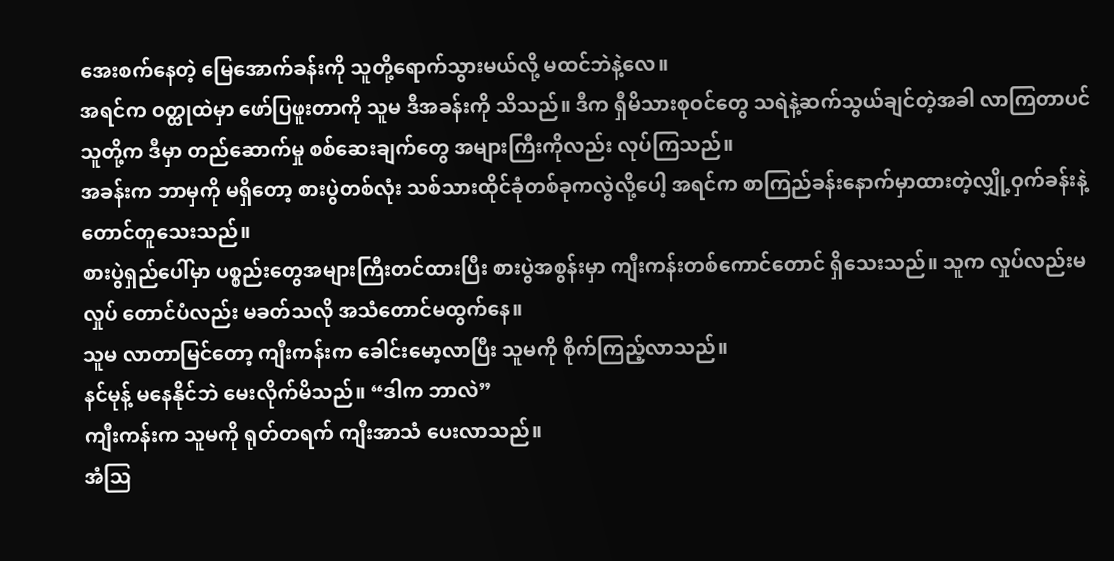အေးစက်နေတဲ့ မြေအောက်ခန်းကို သူတို့ရောက်သွားမယ်လို့ မထင်ဘဲနဲ့လေ။
အရင်က ဝတ္ထုထဲမှာ ဖော်ပြဖူးတာကို သူမ ဒီအခန်းကို သိသည်။ ဒီက ရှီမိသားစုဝင်တွေ သရဲနဲ့ဆက်သွယ်ချင်တဲ့အခါ လာကြတာပင် သူတို့က ဒီမှာ တည်ဆောက်မှု စစ်ဆေးချက်တွေ အများကြီးကိုလည်း လုပ်ကြသည်။
အခန်းက ဘာမှကို မရှိတော့ စားပွဲတစ်လုံး သစ်သားထိုင်ခုံတစ်ခုကလွဲလို့ပေါ့ အရင်က စာကြည်ခန်းနောက်မှာထားတဲ့လျှို့ဝှက်ခန်းနဲ့တောင်တူသေးသည်။
စားပွဲရှည်ပေါ်မှာ ပစ္စည်းတွေအများကြီးတင်ထားပြီး စားပွဲအစွန်းမှာ ကျီးကန်းတစ်ကောင်တောင် ရှိသေးသည်။ သူက လှုပ်လည်းမလှုပ် တောင်ပံလည်း မခတ်သလို အသံတောင်မထွက်နေ။
သူမ လာတာမြင်တော့ ကျီးကန်းက ခေါင်းမော့လာပြီး သူမကို စိုက်ကြည့်လာသည်။
နင်မုန့် မနေနိုင်ဘဲ မေးလိုက်မိသည်။ “ဒါက ဘာလဲ”
ကျီးကန်းက သူမကို ရုတ်တရက် ကျီးအာသံ ပေးလာသည်။
အံဩ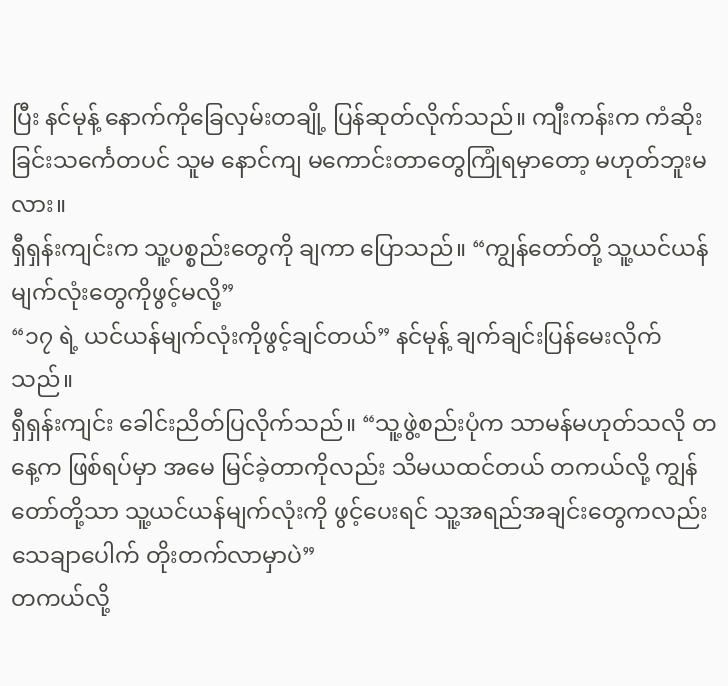ပြီး နင်မုန့် နောက်ကိုခြေလှမ်းတချို့ ပြန်ဆုတ်လိုက်သည်။ ကျီးကန်းက ကံဆိုးခြင်းသင်္ကေတပင် သူမ နောင်ကျ မကောင်းတာတွေကြုံရမှာတော့ မဟုတ်ဘူးမလား။
ရှီရှန်းကျင်းက သူ့ပစ္စည်းတွေကို ချကာ ပြောသည်။ “ကျွန်တော်တို့ သူ့ယင်ယန်မျက်လုံးတွေကိုဖွင့်မလို့”
“၁၇ ရဲ့ ယင်ယန်မျက်လုံးကိုဖွင့်ချင်တယ်” နင်မုန့် ချက်ချင်းပြန်မေးလိုက်သည်။
ရှီရှန်းကျင်း ခေါင်းညိတ်ပြလိုက်သည်။ “သူ့ဖွဲ့စည်းပုံက သာမန်မဟုတ်သလို တနေ့က ဖြစ်ရပ်မှာ အမေ မြင်ခဲ့တာကိုလည်း သိမယထင်တယ် တကယ်လို့ ကျွန်တော်တို့သာ သူ့ယင်ယန်မျက်လုံးကို ဖွင့်ပေးရင် သူ့အရည်အချင်းတွေကလည်း သေချာပေါက် တိုးတက်လာမှာပဲ”
တကယ်လို့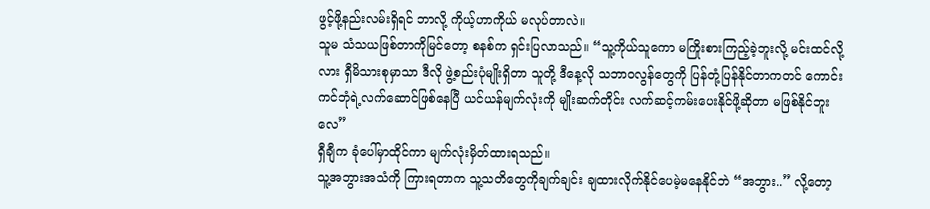ဖွင့်ဖို့နည်းလမ်းရှိရင် ဘာလို့ ကိုယ့်ဟာကိုယ် မလုပ်တာလဲ။
သူမ သံသယဖြစ်တာကိုမြင်တော့ စနစ်က ရှင်းပြလာသည်။ “သူ့ကိုယ်သူကော မကြိုးစားကြည့်ခဲ့ဘူးလို့ မင်းထင်လို့လား ရှီမိသားစုမှာသာ ဒီလို ဖွဲ့စည်းပုံမျိုးရှိတာ သူတို့ ဒီနေ့လို သဘာဝလွန်တွေကို ပြန်တုံ့ပြန်နိုင်တာကတင် ကောင်းကင်ဘုံရဲ့လက်ဆောင်ဖြစ်နေပြီ ယင်ယန်မျက်လုံးကို မျိုးဆက်တိုင်း လက်ဆင့်ကမ်းပေးနိုင်ဖို့ဆိုတာ မဖြစ်နိုင်ဘူးလေ”
ရှီချီက ခုံပေါ်မှာထိုင်ကာ မျက်လုံးမှိတ်ထားရသည်။
သူ့အဘွားအသံကို ကြားရတာက သူ့သတိတွေကိုချက်ချင်း ချထားလိုက်နိုင်ပေမဲ့မနေနိုင်ဘဲ “အဘွား..” လို့တော့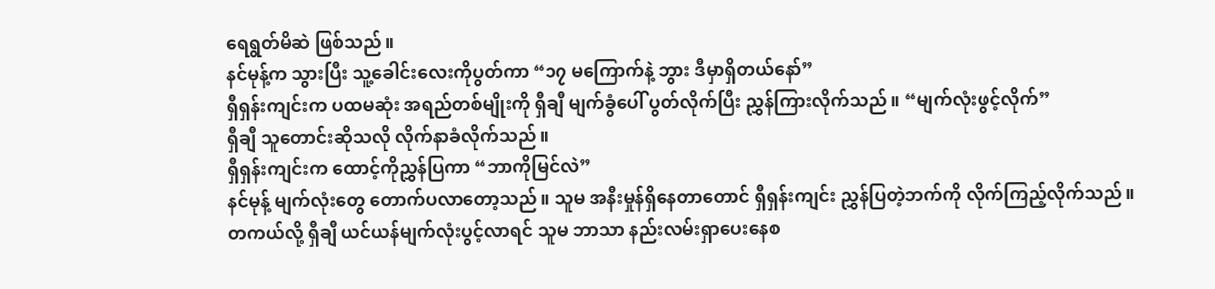ရေရွတ်မိဆဲ ဖြစ်သည်။
နင်မုန့်က သွားပြီး သူ့ခေါင်းလေးကိုပွတ်ကာ “၁၇ မကြောက်နဲ့ ဘွား ဒီမှာရှိတယ်နော်”
ရှီရှန်းကျင်းက ပထမဆုံး အရည်တစ်မျိုးကို ရှီချီ မျက်ခွံပေါ် ပွတ်လိုက်ပြီး ညွှန်ကြားလိုက်သည်။ “မျက်လုံးဖွင့်လိုက်”
ရှီချီ သူတောင်းဆိုသလို လိုက်နာခံလိုက်သည်။
ရှီရှန်းကျင်းက ထောင့်ကိုညွှန်ပြကာ “ဘာကိုမြင်လဲ”
နင်မုန့် မျက်လုံးတွေ တောက်ပလာတော့သည်။ သူမ အနီးမှုန်ရှိနေတာတောင် ရှီရှန်းကျင်း ညွှန်ပြတဲ့ဘက်ကို လိုက်ကြည့်လိုက်သည်။
တကယ်လို့ ရှီချီ ယင်ယန်မျက်လုံးပွင့်လာရင် သူမ ဘာသာ နည်းလမ်းရှာပေးနေစ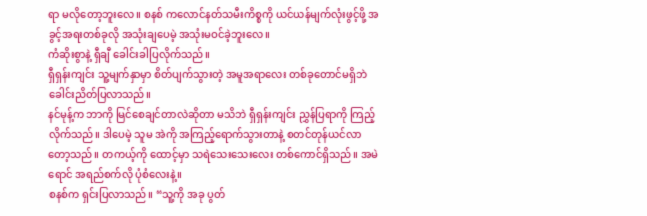ရာ မလိုတော့ဘူးလေ။ စနစ် ကလောင်နတ်သမီးကိစ္စကို ယင်ယန်မျက်လုံးဖွင့်ဖို့ အခွင့်အရးတစ်ခုလို အသုံးချပေမဲ့ အသုံးမဝင်ခဲ့ဘူးလေ။
ကံဆိုးစွာနဲ့ ရှီချီ ခေါင်းခါပြလိုက်သည်။
ရှီရှန်းကျင်း သူ့မျက်နှာမှာ စိတ်ပျက်သွားတဲ့ အမူအရာလေး တစ်ခုတောင်မရှိဘဲ ခေါင်းညိတ်ပြလာသည်။
နင်မုန့်က ဘာကို မြင်စေချင်တာလဲဆိုတာ မသိဘဲ ရှီရှန်းကျင်း ညွှန်ပြရာကို ကြည့်လိုက်သည်။ ဒါပေမဲ့ သူမ အဲကို အကြည့်ရောက်သွားတာနဲ့ စတင်တုန်ယင်လာတော့သည်။ တကယ့်ကို ထောင့်မှာ သရဲသေးသေးလေး တစ်ကောင်ရှိသည်။ အမဲရောင် အရည်စက်လို ပုံစံလေးနဲ့။
စနစ်က ရှင်းပြလာသည်။ “သူ့ကို အခု ပွတ်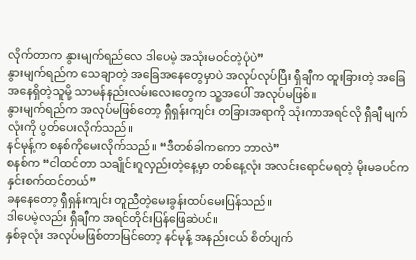လိုက်တာက နွားမျက်ရည်လေ ဒါပေမဲ့ အသုံးမဝင်တဲ့ပုံပဲ”
နွားမျက်ရည်က သေချာတဲ့ အခြေအနေတွေမှာပဲ အလုပ်လုပ်ပြီး ရှီချီက ထူးခြားတဲ့ အခြေအနေရှိတဲ့သူမို့ သာမန်နည်းလမ်းလေးတွေက သူ့အပေါ် အလုပ်မဖြစ်။
နွားမျက်ရည်က အလုပ်မဖြစ်တော့ ရှီရှန်းကျင်း တခြားအရာကို သုံးကာအရင်လို ရှီချီ မျက်လုံးကို ပွတ်ပေးလိုက်သည်။
နင်မုန့်က စနစ်ကိုမေးလိုက်သည်။ “ဒီတစ်ခါကကော ဘာလဲ”
စနစ်က “ငါထင်တာ သချိုင်းဂူလှည်းတဲ့နေ့မှာ တစ်နေ့လုံး အလင်းရောင်မရတဲ့ မိုးမခပင်က နှင်းစက်ထင်တယ်”
ခနနေတော့ ရှီရှန်းကျင်း တူညီတဲ့မေးခွန်းထပ်မေးပြန်သည်။
ဒါပေမဲ့လည်း ရှီချီက အရင်တိုင်းပြန်ဖြေဆဲပင်။
နှစ်ခုလုံး အလုပ်မဖြစ်တာမြင်တော့ နင်မုန့် အနည်းငယ် စိတ်ပျက်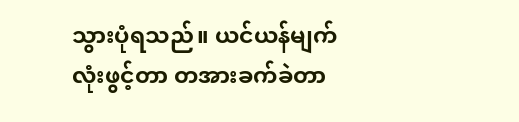သွားပုံရသည်။ ယင်ယန်မျက်လုံးဖွင့်တာ တအားခက်ခဲတာ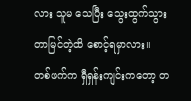လား သူမ သေပြီး သွေးထွက်သွားတာမြင်တဲ့ထိ စောင့်ရမှာလား။
တစ်ဖက်က ရှီရှန်းကျင်းကတော့ တ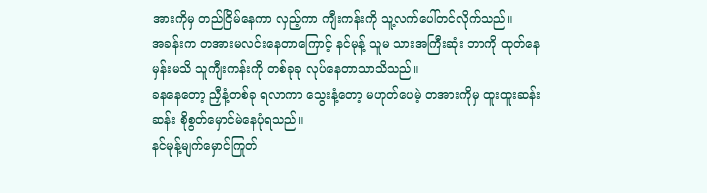အားကိုမှ တည်ငြိမ်နေကာ လှည့်ကာ ကျီးကန်းကို သူ့လက်ပေါ်တင်လိုက်သည်။
အခန်းက တအားမလင်းနေတာကြောင့် နင်မုန့် သူမ သားအကြီးဆုံး ဘာကို ထုတ်နေမှန်းမသိ သူကျီးကန်းကို တစ်ခုခု လုပ်နေတာသာသိသည်။
ခနနေတော့ ညှီနံ့တစ်ခု ရလာကာ သွေးနံ့တော့ မဟုတ်ပေမဲ့ တအားကိုမှ ထူးထူးဆန်းဆန်း စိုစွတ်မှောင်မဲနေပုံရသည်။
နင်မုန့်မျက်မှောင်ကြုတ်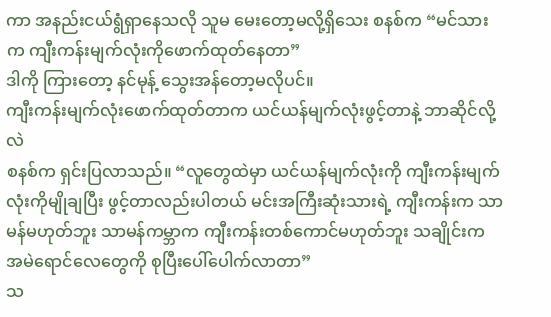ကာ အနည်းငယ်ရွံရှာနေသလို သူမ မေးတော့မလို့ရှိသေး စနစ်က “မင်သားက ကျီးကန်းမျက်လုံးကိုဖောက်ထုတ်နေတာ”
ဒါကို ကြားတော့ နင်မုန့် သွေးအန်တော့မလိုပင်။
ကျီးကန်းမျက်လုံးဖောက်ထုတ်တာက ယင်ယန်မျက်လုံးဖွင့်တာနဲ့ ဘာဆိုင်လို့လဲ
စနစ်က ရှင်းပြလာသည်။ “လူတွေထဲမှာ ယင်ယန်မျက်လုံးကို ကျီးကန်းမျက်လုံးကိုမျိုချပြီး ဖွင့်တာလည်းပါတယ် မင်းအကြီးဆုံးသားရဲ့ ကျီးကန်းက သာမန်မဟုတ်ဘူး သာမန်ကမ္ဘာက ကျီးကန်းတစ်ကောင်မဟုတ်ဘူး သချိုင်းက အမဲရောင်လေတွေကို စုပြီးပေါ်ပေါက်လာတာ”
သ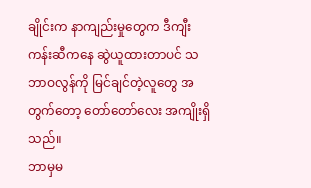ချိုင်းက နာကျည်းမှုတွေက ဒီကျီးကန်းဆီကနေ ဆွဲယူထားတာပင် သဘာဝလွန်ကို မြင်ချင်တဲ့လူတွေ အတွက်တော့ တော်တော်လေး အကျိုးရှိသည်။
ဘာမှမ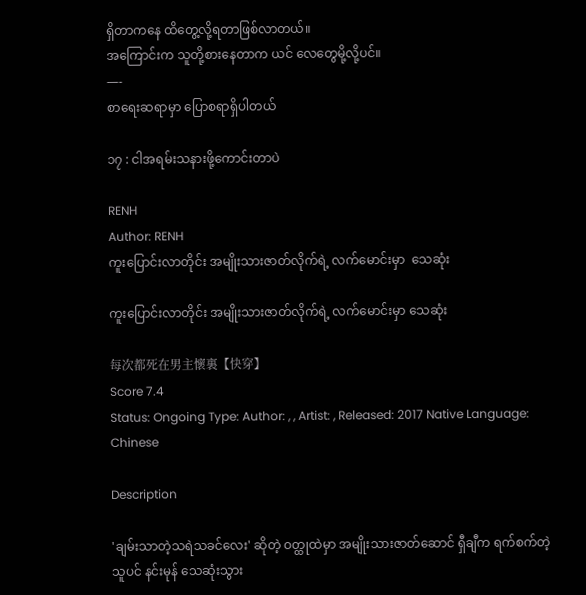ရှိတာကနေ ထိတွေ့လို့ရတာဖြစ်လာတယ်။
အကြောင်းက သူတို့စားနေတာက ယင် လေတွေမို့လို့ပင်။
—-
စာရေးဆရာမှာ ပြောစရာရှိပါတယ်

၁၇ : ငါအရမ်းသနားဖို့ကောင်းတာပဲ

RENH
Author: RENH
ကူးပြောင်းလာတိုင်း အမျိုးသားဇာတ်လိုက်ရဲ့ လက်မောင်းမှာ  သေဆုံး

ကူးပြောင်းလာတိုင်း အမျိုးသားဇာတ်လိုက်ရဲ့ လက်မောင်းမှာ သေဆုံး

每次都死在男主懷裏【快穿】
Score 7.4
Status: Ongoing Type: Author: , , Artist: , Released: 2017 Native Language: Chinese

Description

'ချမ်းသာတဲ့သရဲသခင်လေး' ဆိုတဲ့ ဝတ္ထုထဲမှာ အမျိုးသားဇာတ်ဆောင် ရှီချီက ရက်စက်တဲ့သူပင် နင်းမုန် သေဆုံးသွား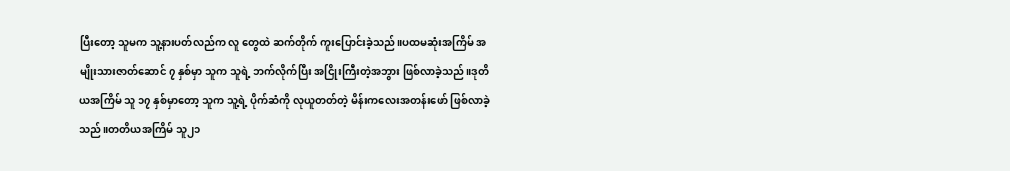ပြီးတော့ သူမက သူ့နားပတ်လည်က လူ တွေထဲ ဆက်တိုက် ကူးပြောင်းခဲ့သည်။ပထမဆုံးအကြိမ် အမျိုးသားဇာတ်ဆောင် ၇ နှစ်မှာ သူက သူရဲ့ ဘက်လိုက်ပြီး အငြိုးကြီးတဲ့အဘွား ဖြစ်လာခဲ့သည်။ဒုတိယအကြိမ် သူ ၁၇ နှစ်မှာတော့ သူက သူ့ရဲ့ ပိုက်ဆံကို လုယူတတ်တဲ့ မိန်းကလေးအတန်းဖော် ဖြစ်လာခဲ့သည်။တတိယအကြိမ် သူ၂၁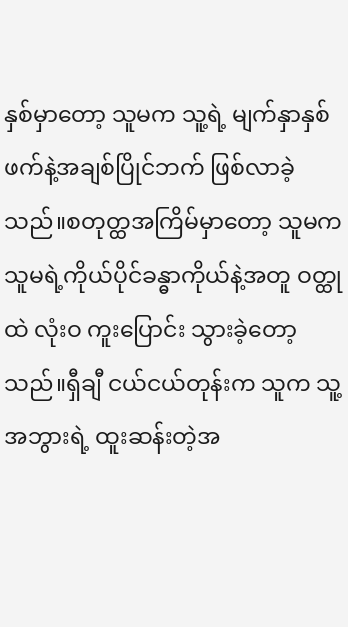နှစ်မှာတော့ သူမက သူ့ရဲ့ မျက်နှာနှစ်ဖက်နဲ့အချစ်ပြိုင်ဘက် ဖြစ်လာခဲ့သည်။စတုတ္ထအကြိမ်မှာတော့ သူမက သူမရဲ့ကိုယ်ပိုင်ခန္ဓာကိုယ်နဲ့အတူ ဝတ္ထုထဲ လုံးဝ ကူးပြောင်း သွားခဲ့တော့သည်။ရှီချီ ငယ်ငယ်တုန်းက သူက သူ့အဘွားရဲ့ ထူးဆန်းတဲ့အ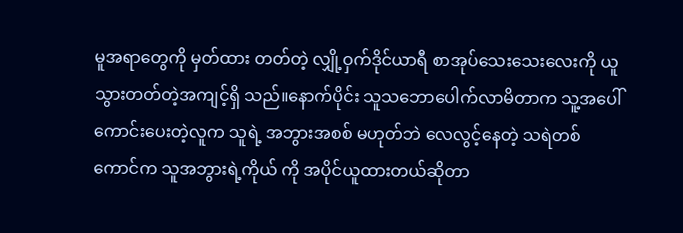မူအရာတွေကို မှတ်ထား တတ်တဲ့ လျှို့ဝှက်ဒိုင်ယာရီ စာအုပ်သေးသေးလေးကို ယူသွားတတ်တဲ့အကျင့်ရှိ သည်။နောက်ပိုင်း သူသဘောပေါက်လာမိတာက သူ့အပေါ်ကောင်းပေးတဲ့လူက သူရဲ့ အဘွားအစစ် မဟုတ်ဘဲ လေလွင့်နေတဲ့ သရဲတစ်ကောင်က သူအဘွားရဲ့ကိုယ် ကို အပိုင်ယူထားတယ်ဆိုတာ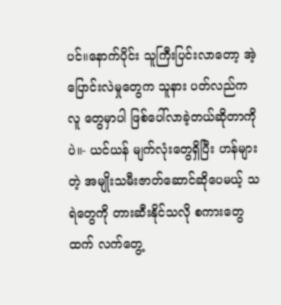ပင်။နောက်ပိုင်း သူကြီးပြင်းလာတော့ အဲ့ပြောင်းလဲမှုတွေက သူနား ပတ်လည်က လူ တွေမှာပါ ဖြစ်ပေါ်လာခဲ့တယ်ဆိုတာကိုပဲ။- ယင်ယန် မျက်လုံးတွေရှိပြီး ဟန်များတဲ့ အမျိုးသမီးဇာတ်ဆောင်ဆိုပေမယ့် သရဲတွေကို တားဆီးနိုင်သလို စကားတွေထက် လက်တွေ့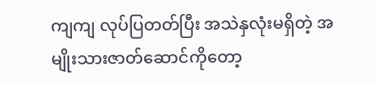ကျကျ လုပ်ပြတတ်ပြီး အသဲနှလုံးမရှိတဲ့ အမျိုးသားဇာတ်ဆောင်ကိုတော့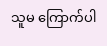သူမ ကြောက်ပါ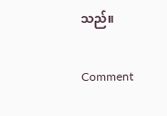သည်။

Comment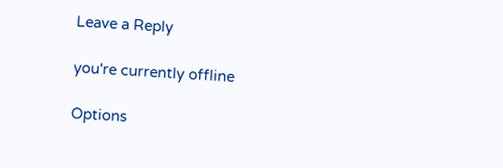Leave a Reply

you're currently offline

Options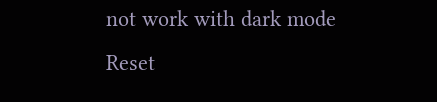not work with dark mode
Reset